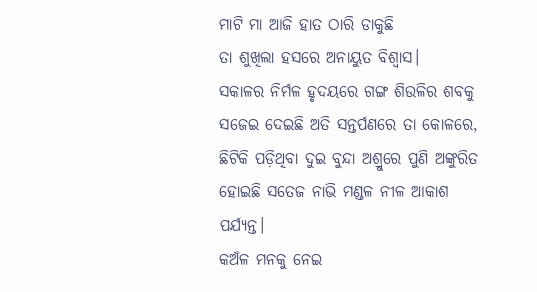ମାଟି ମା ଆଜି ହାତ ଠାରି ଡାକୁଛି
ତା ଶୁଖିଲା ହସରେ ଅନାୟୁତ ବିଶ୍ବାସ।
ସକାଳର ନିର୍ମଳ ହୃଦୟରେ ଗଙ୍ଗ ଶିଉଳିର ଶବକୁ ସଜେଇ ଦେଇଛି ଅତି ସନ୍ତର୍ପଣରେ ତା କୋଳରେ,
ଛିଟିକି ପଡ଼ିଥିବା ଦୁଇ ବୁନ୍ଦା ଅଶ୍ରୁରେ ପୁଣି ଅଙ୍କୁରିତ ହୋଇଛି ସତେଜ ନାଭି ମଣ୍ଡଳ ନୀଳ ଆକାଶ ପର୍ଯ୍ୟନ୍ତ।
କଅଁଳ ମନକୁ ନେଇ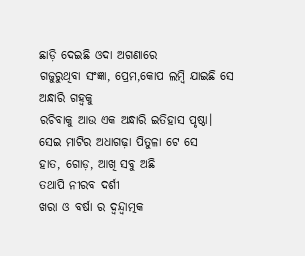ଛାଡ଼ି ଦେଇଛି ଓଦା ଅଗଣାରେ
ଗଜୁରୁଥିବା ସଂଜ୍ଞା, ପ୍ରେମ,କୋପ ଲମ୍ବି ଯାଇଛି ସେ ଅନ୍ଧାରି ଗହ୍ବକୁ
ରଚିବାକୁ ଆଉ ଏକ ଅନ୍ଧାରି ଇତିହାସ ପୃଷ୍ଠା।
ସେଇ ମାଟିର ଅଧାଗଢ଼ା ପିତୁଳା ଟେ ସେ
ହାତ, ଗୋଡ଼, ଆଖି ସବୁ ଅଛି
ତଥାପି ନୀରବ ଦର୍ଶୀ
ଖରା ଓ ବର୍ଷା ର ଦ୍ବନ୍ଦ୍ବାତ୍ମକ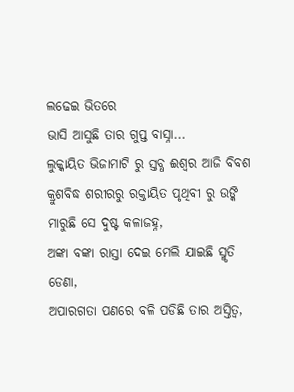ଲଢେଇ ଭିତରେ
ଭାସି ଆସୁଛି ତାର ଗୁପ୍ତ ବାସ୍ନା...
ଲୁକ୍କାୟିତ ଭିଜାମାଟି ରୁ ସ୍ତବ୍ଧ ଈଶ୍ବର ଆଜି ବିବଶ
କ୍ରୁଶବିଦ୍ଧ ଶରୀରରୁ ରକ୍ତାୟିତ ପୃଥିବୀ ରୁ ଉଙ୍କି ମାରୁଛି ସେ ଦୁଷ୍ଟ କଳାଜହ୍ନ,
ଅଙ୍କା ବଙ୍କା ରାସ୍ତା ଦେଇ ମେଲି ଯାଇଛି ସ୍ମୃତି ଡେଣା,
ଅପାରଗତା ପଣରେ ବଳି ପଡିଛି ତାର ଅସ୍ତିତ୍ବ,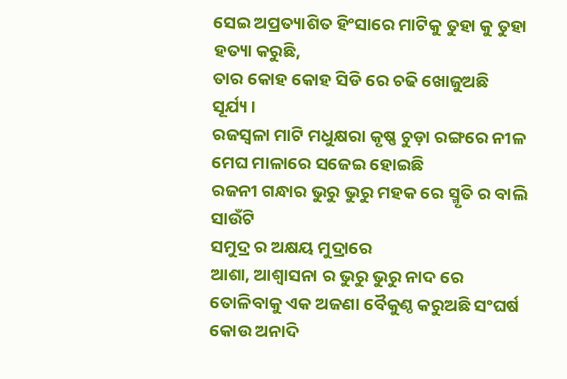ସେଇ ଅପ୍ରତ୍ୟାଶିତ ହିଂସାରେ ମାଟିକୁ ତୁହା କୁ ତୁହା ହତ୍ୟା କରୁଛି,
ତାର କୋହ କୋହ ସିଡି ରେ ଚଢି ଖୋଜୁଅଛି ସୂର୍ଯ୍ୟ।
ରଜସ୍ଵଳା ମାଟି ମଧୁକ୍ଷରା କୃଷ୍ଣ ଚୁଡ଼ା ରଙ୍ଗରେ ନୀଳ ମେଘ ମାଳାରେ ସଜେଇ ହୋଇଛି
ରଜନୀ ଗନ୍ଧାର ଭୁରୁ ଭୁରୁ ମହକ ରେ ସ୍ମୃତି ର ବାଲି ସାଉଁଟି
ସମୁଦ୍ର ର ଅକ୍ଷୟ ମୁଦ୍ରାରେ
ଆଶା, ଆଶ୍ଵାସନା ର ଭୁରୁ ଭୁରୁ ନାଦ ରେ ତୋଳିବାକୁ ଏକ ଅଜଣା ବୈକୁଣ୍ଠ କରୁଅଛି ସଂଘର୍ଷ କୋଉ ଅନାଦି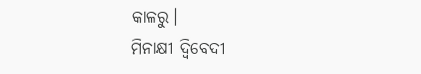କାଳରୁ।
ମିନାକ୍ଷୀ ଦ୍ବିବେଦୀ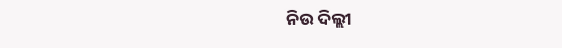ନିଉ ଦିଲ୍ଲୀ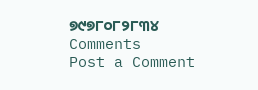୭୯୭୮୦୮୨୮୩୪
Comments
Post a Comment